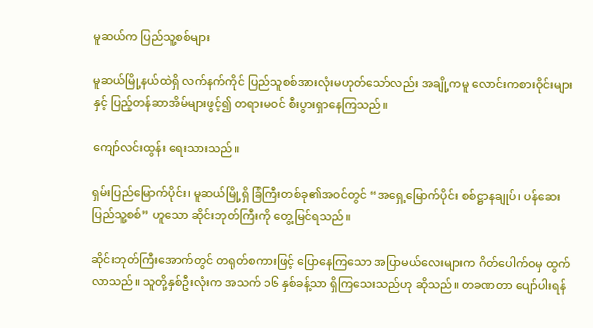မူဆယ်က ပြည်သူ့စစ်များ

မူဆယ်မြို့နယ်ထဲရှိ လက်နက်ကိုင် ပြည်သူစစ်အားလုံးမဟုတ်သော်လည်း အချို့ကမူ လောင်းကစားဝိုင်းများနှင့် ပြည့်တန်ဆာအိမ်များဖွင့်၍ တရားမဝင် စီးပွားရှာနေကြသည်။

ကျော်လင်းထွန်း ရေးသားသည်။

ရှမ်းပြည်မြောက်ပိုင်း၊ မူဆယ်မြို့ရှိ ခြံကြီးတစ်ခု၏အဝင်တွင် “အရှေ့မြောက်ပိုင်း စစ်ဋ္ဌာနချုပ်၊ ပန်ဆေးပြည်သူ့စစ်” ဟူသော ဆိုင်းဘုတ်ကြီးကို တွေ့မြင်ရသည်။

ဆိုင်းဘုတ်ကြီးအောက်တွင် တရုတ်စကားဖြင့် ပြောနေကြသော အပြာမယ်လေးများက ဂိတ်ပေါက်ဝမှ ထွက်လာသည်။ သူတို့နှစ်ဦးလုံးက အသက် ၁၆ နှစ်ခန့်သာ ရှိကြသေးသည်ဟု ဆိုသည်။ တခဏတာ ပျော်ပါးရန်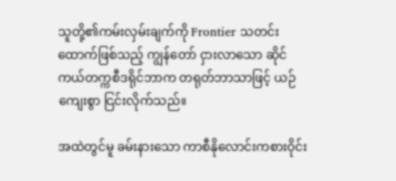သူတို့၏ကမ်းလှမ်းချက်ကို Frontier သတင်းထောက်ဖြစ်သည့် ကျွန်တော် ငှားလာသော ဆိုင်ကယ်တက္ကစီဒရိုင်ဘာက တရုတ်ဘာသာဖြင့် ယဉ်ကျေးစွာ ငြင်းလိုက်သည်။

အထဲတွင်မူ ခမ်းနားသော ကာစီနိုလောင်းကစားဝိုင်း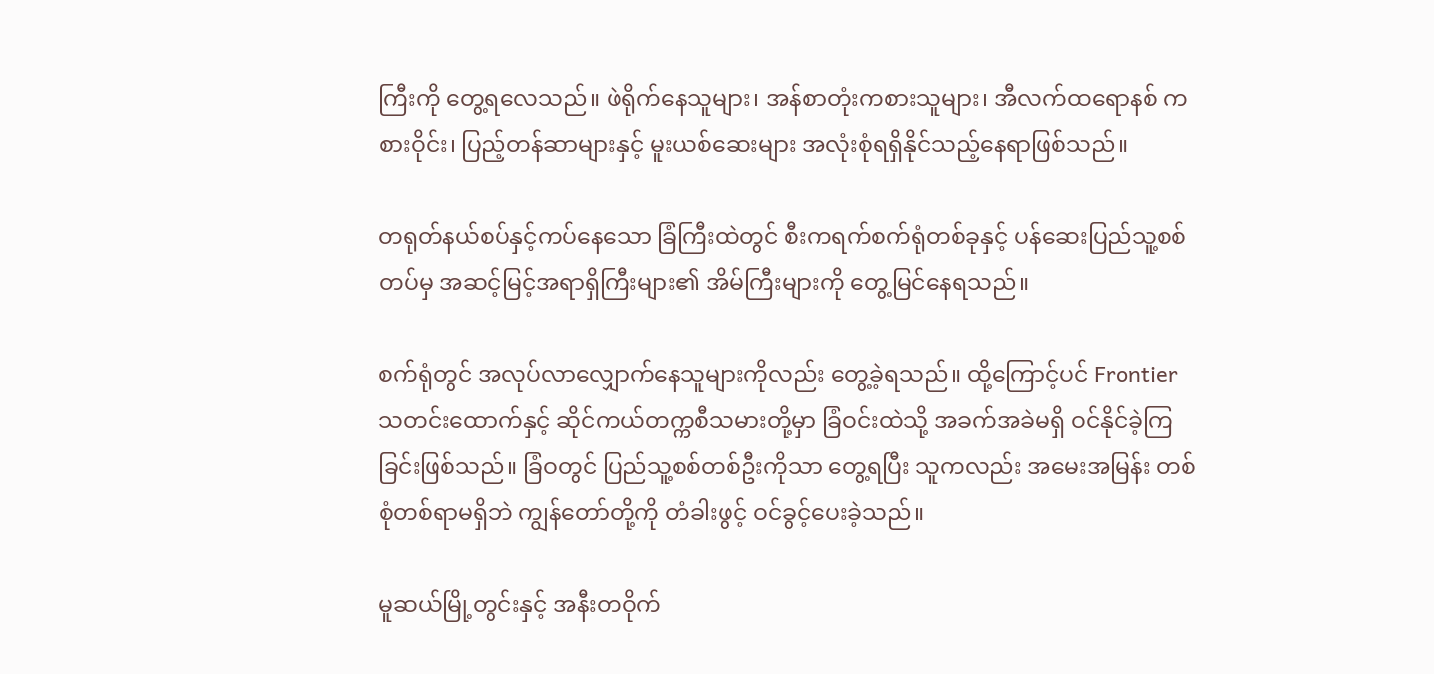ကြီးကို တွေ့ရလေသည်။ ဖဲရိုက်နေသူများ၊ အန်စာတုံးကစားသူများ၊ အီလက်ထရောနစ် ကစားဝိုင်း၊ ပြည့်တန်ဆာများနှင့် မူးယစ်ဆေးများ အလုံးစုံရရှိနိုင်သည့်နေရာဖြစ်သည်။

တရုတ်နယ်စပ်နှင့်ကပ်နေသော ခြံကြီးထဲတွင် စီးကရက်စက်ရုံတစ်ခုနှင့် ပန်ဆေးပြည်သူ့စစ်တပ်မှ အဆင့်မြင့်အရာရှိကြီးများ၏ အိမ်ကြီးများကို တွေ့မြင်နေရသည်။

စက်ရုံတွင် အလုပ်လာလျှောက်နေသူများကိုလည်း တွေ့ခဲ့ရသည်။ ထို့ကြောင့်ပင် Frontier သတင်းထောက်နှင့် ဆိုင်ကယ်တက္ကစီသမားတို့မှာ ခြံဝင်းထဲသို့ အခက်အခဲမရှိ ဝင်နိုင်ခဲ့ကြခြင်းဖြစ်သည်။ ခြံဝတွင် ပြည်သူ့စစ်တစ်ဦးကိုသာ တွေ့ရပြီး သူကလည်း အမေးအမြန်း တစ်စုံတစ်ရာမရှိဘဲ ကျွန်တော်တို့ကို တံခါးဖွင့် ဝင်ခွင့်ပေးခဲ့သည်။

မူဆယ်မြို့တွင်းနှင့် အနီးတဝိုက်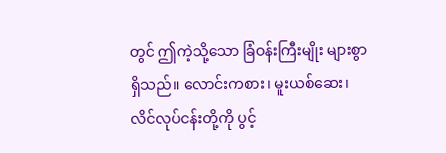တွင် ဤကဲ့သို့သော ခြံဝန်းကြီးမျိုး များစွာရှိသည်။ လောင်းကစား၊ မူးယစ်ဆေး၊ လိင်လုပ်ငန်းတို့ကို ပွင့်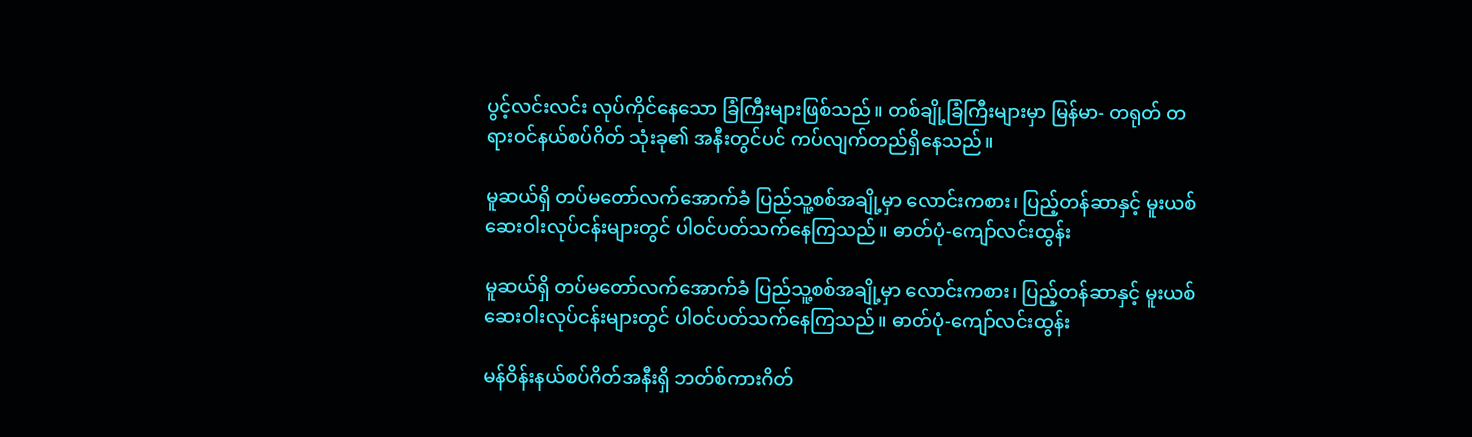ပွင့်လင်းလင်း လုပ်ကိုင်နေသော ခြံကြီးများဖြစ်သည်။ တစ်ချို့ခြံကြီးများမှာ မြန်မာ- တရုတ် တရားဝင်နယ်စပ်ဂိတ် သုံးခု၏ အနီးတွင်ပင် ကပ်လျက်တည်ရှိနေသည်။

မူဆယ်ရှိ တပ်မတော်လက်အောက်ခံ ပြည်သူ့စစ်အချို့မှာ လောင်းကစား၊ ပြည့်တန်ဆာနှင့် မူးယစ်ဆေးဝါးလုပ်ငန်းများတွင် ပါဝင်ပတ်သက်နေကြသည်။ ဓာတ်ပုံ-ကျော်လင်းထွန်း

မူဆယ်ရှိ တပ်မတော်လက်အောက်ခံ ပြည်သူ့စစ်အချို့မှာ လောင်းကစား၊ ပြည့်တန်ဆာနှင့် မူးယစ်ဆေးဝါးလုပ်ငန်းများတွင် ပါဝင်ပတ်သက်နေကြသည်။ ဓာတ်ပုံ-ကျော်လင်းထွန်း

မန်ဝိန်းနယ်စပ်ဂိတ်အနီးရှိ ဘတ်စ်ကားဂိတ်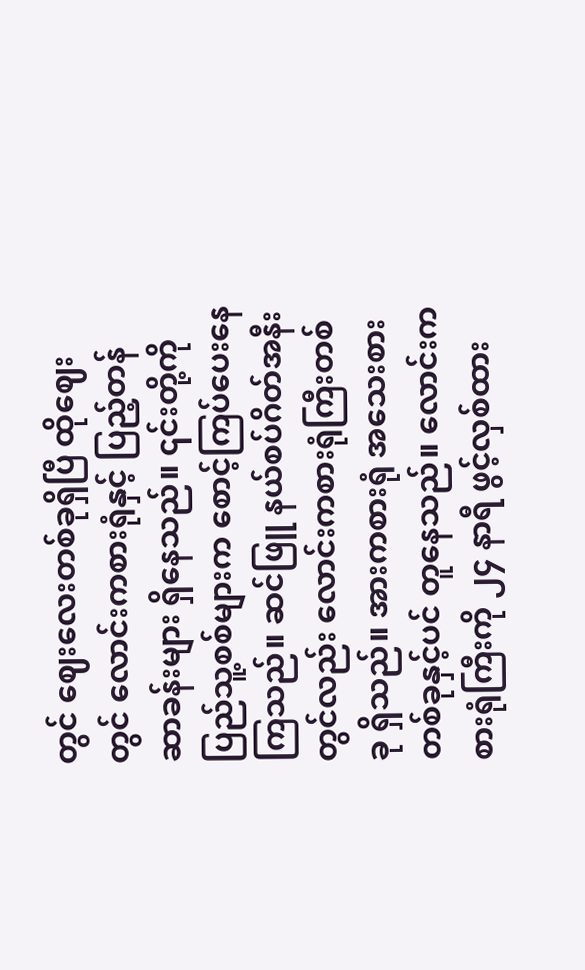တွင် ဈေးလေးတစ်ခုရှိပြီ ထိုဈေးတွင် လောင်းကစားရုံနှင့် ပြည့်တန်ဆာခန်းများ ရှိနေသည်။ ၎င်းတို့ကို ပြည်သူ့စစ်များက စောင့်ကြပ်ပေးနေကြသည်။ ဆင်ဖြူ နယ်စပ်ဂိတ်အနီးတွင်လည်း လောင်းကစားရုံကြီးတစ်ခု ရှိသည်။ အားကစားရုံ အသေးစားတစ်ခုနှင့်ပင် တူနေသည်။ လောင်းကစားရုံကြီးကို ၂၄ နာရီ ဖွင့်လှစ်ထား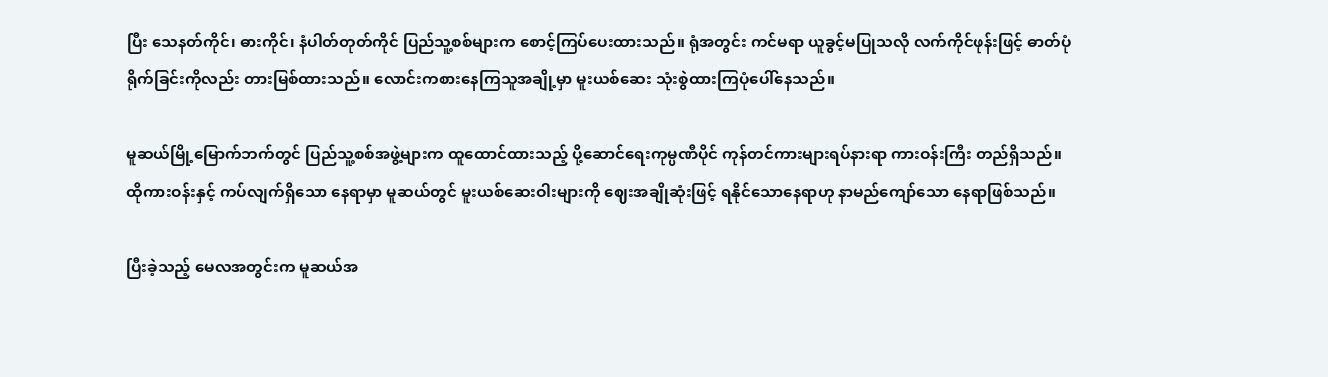ပြီး သေနတ်ကိုင်၊ ဓားကိုင်၊ နံပါတ်တုတ်ကိုင် ပြည်သူ့စစ်များက စောင့်ကြပ်ပေးထားသည်။ ရုံအတွင်း ကင်မရာ ယူခွင့်မပြုသလို လက်ကိုင်ဖုန်းဖြင့် ဓာတ်ပုံရိုက်ခြင်းကိုလည်း တားမြစ်ထားသည်။ လောင်းကစားနေကြသူအချို့မှာ မူးယစ်ဆေး သုံးစွဲထားကြပုံပေါ်နေသည်။

မူဆယ်မြို့မြောက်ဘက်တွင် ပြည်သူ့စစ်အဖွဲ့များက ထူထောင်ထားသည့် ပို့ဆောင်ရေးကုမ္ပဏီပိုင် ကုန်တင်ကားများရပ်နားရာ ကားဝန်းကြီး တည်ရှိသည်။ ထိုကားဝန်းနှင့် ကပ်လျက်ရှိသော နေရာမှာ မူဆယ်တွင် မူးယစ်ဆေးဝါးများကို ဈေးအချိုဆုံးဖြင့် ရနိုင်သောနေရာဟု နာမည်ကျော်သော နေရာဖြစ်သည်။

ပြီးခဲ့သည့် မေလအတွင်းက မူဆယ်အ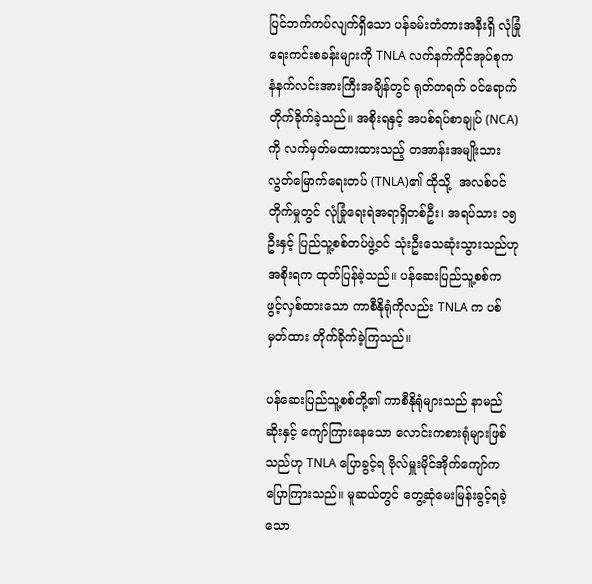ပြင်ဘက်ကပ်လျက်ရှိသော ပန်ခမ်းတံတားအနီးရှိ လုံခြုံရေးကင်းစခန်းများကို TNLA လက်နက်ကိုင်အုပ်စုက နံနက်လင်းအားကြီးအချိန်တွင် ရုတ်တရက် ဝင်ရောက်တိုက်ခိုက်ခဲ့သည်။ အစိုးရနှင့် အပစ်ရပ်စာချုပ် (NCA) ကို လက်မှတ်မထားထားသည့် တအာန်းအမျိုးသားလွတ်မြောက်ရေးတပ် (TNLA)၏ ထိုသို့  အလစ်ဝင်တိုက်မှုတွင် လုံခြုံရေးရဲအရာရှိတစ်ဦး၊ အရပ်သား ၁၅ ဦးနှင့် ပြည်သူ့စစ်တပ်ဖွဲ့ဝင် သုံးဦးသေဆုံးသွားသည်ဟု အစိုးရက ထုတ်ပြန်ခဲ့သည်။ ပန်ဆေးပြည်သူ့စစ်က ဖွင့်လှစ်ထားသော ကာစီနိုရုံကိုလည်း TNLA က ပစ်မှတ်ထား တိုက်ခိုက်ခဲ့ကြသည်။

ပန်ဆေးပြည်သူ့စစ်တို့၏ ကာစီနိုရုံများသည် နာမည်ဆိုးနှင့် ကျော်ကြားနေသော လောင်းကစားရုံများဖြစ်သည်ဟု TNLA ပြောခွင့်ရ ဗိုလ်မှူးမိုင်အိုက်ကျော်က ပြောကြားသည်။ မူဆယ်တွင် တွေ့ဆုံမေးမြန်းခွင့်ရခဲ့သော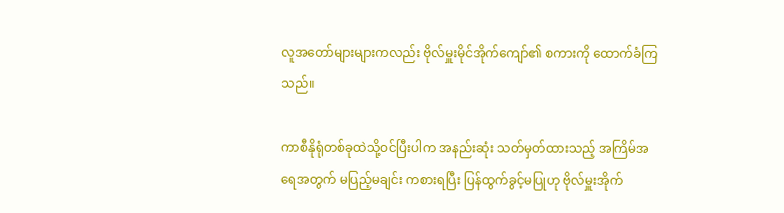လူအတော်များများကလည်း ဗိုလ်မှူးမိုင်အိုက်ကျော်၏ စကားကို ထောက်ခံကြသည်။

ကာစီနိုရုံတစ်ခုထဲသို့ဝင်ပြီးပါက အနည်းဆုံး သတ်မှတ်ထားသည့် အကြိမ်အရေအတွက် မပြည့်မချင်း ကစားရပြီး ပြန်ထွက်ခွင့်မပြုဟု ဗိုလ်မှူးအိုက်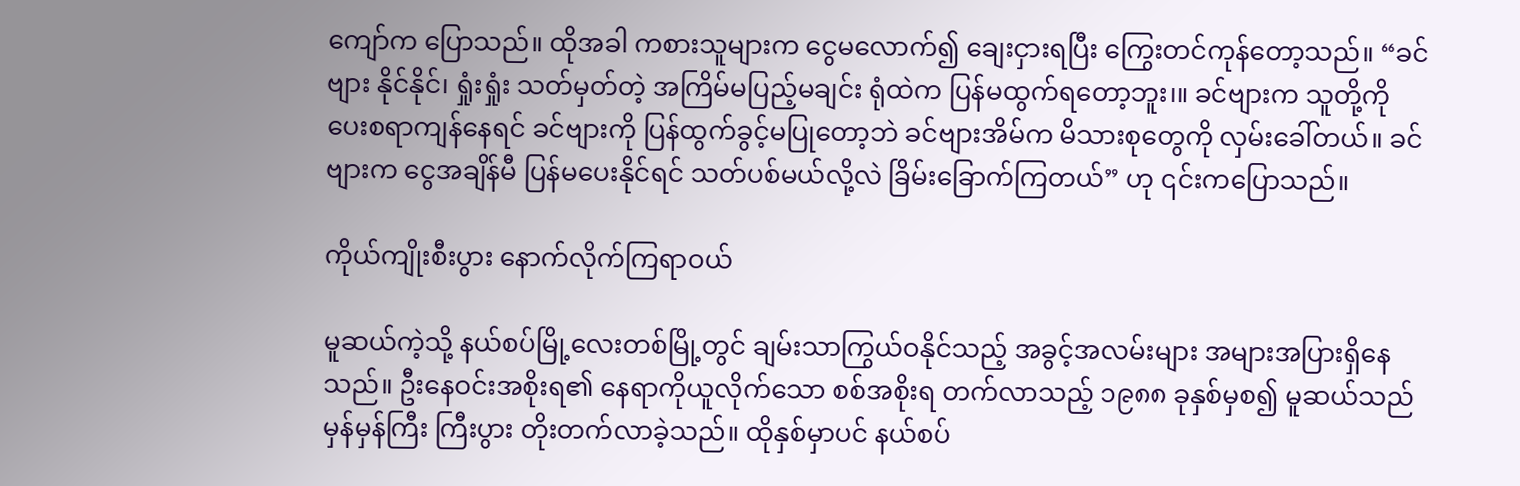ကျော်က ပြောသည်။ ထိုအခါ ကစားသူများက ငွေမလောက်၍ ချေးငှားရပြီး ကြွေးတင်ကုန်တော့သည်။ “ခင်ဗျား နိုင်နိုင်၊ ရှုံးရှုံး သတ်မှတ်တဲ့ အကြိမ်မပြည့်မချင်း ရုံထဲက ပြန်မထွက်ရတော့ဘူး၊။ ခင်ဗျားက သူတို့ကို ပေးစရာကျန်နေရင် ခင်ဗျားကို ပြန်ထွက်ခွင့်မပြုတော့ဘဲ ခင်ဗျားအိမ်က မိသားစုတွေကို လှမ်းခေါ်တယ်။ ခင်ဗျားက ငွေအချိန်မီ ပြန်မပေးနိုင်ရင် သတ်ပစ်မယ်လို့လဲ ခြိမ်းခြောက်ကြတယ်” ဟု ၎င်းကပြောသည်။

ကိုယ်ကျိုးစီးပွား နောက်လိုက်ကြရာဝယ်

မူဆယ်ကဲ့သို့ နယ်စပ်မြို့လေးတစ်မြို့တွင် ချမ်းသာကြွယ်ဝနိုင်သည့် အခွင့်အလမ်းများ အများအပြားရှိနေသည်။ ဦးနေဝင်းအစိုးရ၏ နေရာကိုယူလိုက်သော စစ်အစိုးရ တက်လာသည့် ၁၉၈၈ ခုနှစ်မှစ၍ မူဆယ်သည် မှန်မှန်ကြီး ကြီးပွား တိုးတက်လာခဲ့သည်။ ထိုနှစ်မှာပင် နယ်စပ်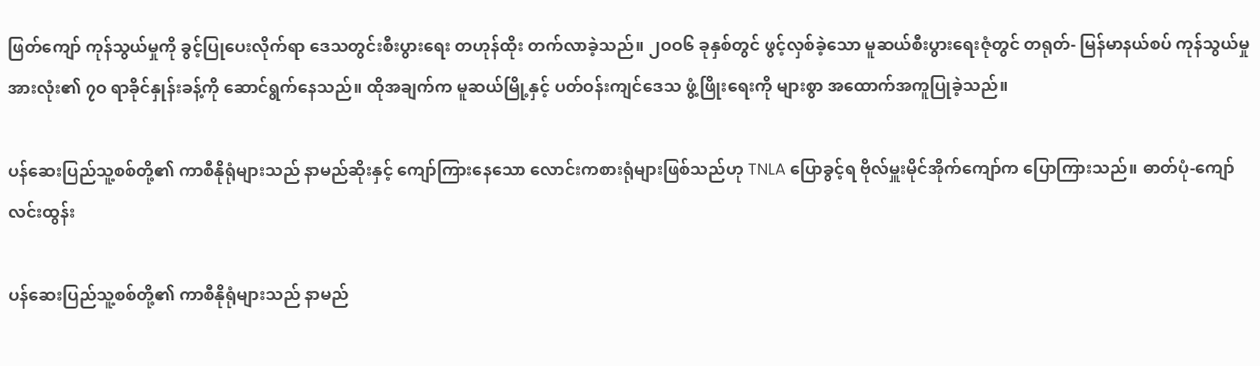ဖြတ်ကျော် ကုန်သွယ်မှုကို ခွင့်ပြုပေးလိုက်ရာ ဒေသတွင်းစီးပွားရေး တဟုန်ထိုး တက်လာခဲ့သည်။ ၂ဝဝ၆ ခုနှစ်တွင် ဖွင့်လှစ်ခဲ့သော မူဆယ်စီးပွားရေးဇုံတွင် တရုတ်- မြန်မာနယ်စပ် ကုန်သွယ်မှုအားလုံး၏ ၇ဝ ရာခိုင်နှုန်းခန့်ကို ဆောင်ရွက်နေသည်။ ထိုအချက်က မူဆယ်မြို့နှင့် ပတ်ဝန်းကျင်ဒေသ ဖွံ့ဖြိုးရေးကို များစွာ အထောက်အကူပြုခဲ့သည်။

ပန်ဆေးပြည်သူ့စစ်တို့၏ ကာစီနိုရုံများသည် နာမည်ဆိုးနှင့် ကျော်ကြားနေသော လောင်းကစားရုံများဖြစ်သည်ဟု TNLA ပြောခွင့်ရ ဗိုလ်မှူးမိုင်အိုက်ကျော်က ပြောကြားသည်။ ဓာတ်ပုံ-ကျော်လင်းထွန်း

ပန်ဆေးပြည်သူ့စစ်တို့၏ ကာစီနိုရုံများသည် နာမည်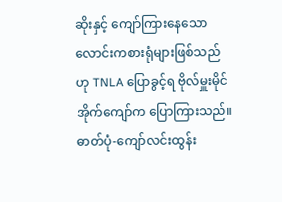ဆိုးနှင့် ကျော်ကြားနေသော လောင်းကစားရုံများဖြစ်သည်ဟု TNLA ပြောခွင့်ရ ဗိုလ်မှူးမိုင်အိုက်ကျော်က ပြောကြားသည်။ ဓာတ်ပုံ-ကျော်လင်းထွန်း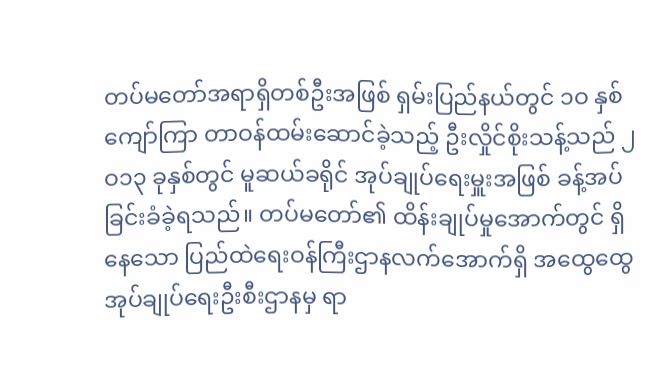တပ်မတော်အရာရှိတစ်ဦးအဖြစ် ရှမ်းပြည်နယ်တွင် ၁ဝ နှစ်ကျော်ကြာ တာဝန်ထမ်းဆောင်ခဲ့သည့် ဦးလှိုင်စိုးသန့်သည် ၂ဝ၁၃ ခုနှစ်တွင် မူဆယ်ခရိုင် အုပ်ချုပ်ရေးမှူးအဖြစ် ခန့်အပ်ခြင်းခံခဲ့ရသည်။ တပ်မတော်၏ ထိန်းချုပ်မှုအောက်တွင် ရှိနေသော ပြည်ထဲရေးဝန်ကြီးဌာနလက်အောက်ရှိ အထွေထွေ အုပ်ချုပ်ရေးဦးစီးဌာနမှ ရာ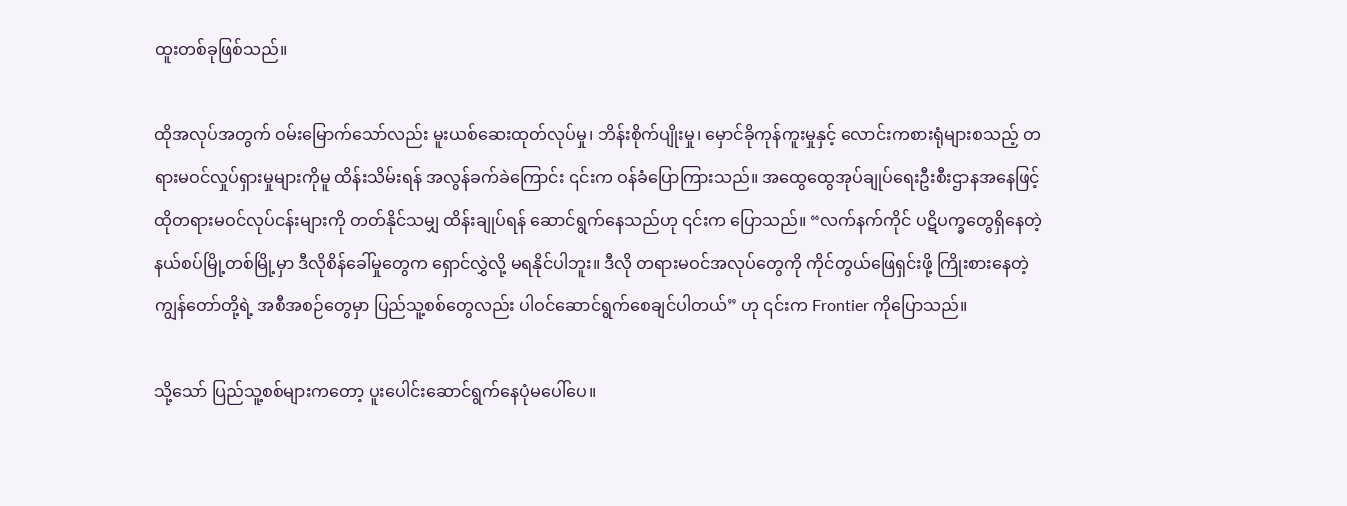ထူးတစ်ခုဖြစ်သည်။

ထိုအလုပ်အတွက် ဝမ်းမြောက်သော်လည်း မူးယစ်ဆေးထုတ်လုပ်မှု၊ ဘိန်းစိုက်ပျိုးမှု၊ မှောင်ခိုကုန်ကူးမှုနှင့် လောင်းကစားရုံများစသည့် တရားမဝင်လှုပ်ရှားမှုများကိုမူ ထိန်းသိမ်းရန် အလွန်ခက်ခဲကြောင်း ၎င်းက ဝန်ခံပြောကြားသည်။ အထွေထွေအုပ်ချုပ်ရေးဦးစီးဌာနအနေဖြင့် ထိုတရားမဝင်လုပ်ငန်းများကို တတ်နိုင်သမျှ ထိန်းချုပ်ရန် ဆောင်ရွက်နေသည်ဟု ၎င်းက ပြောသည်။ “လက်နက်ကိုင် ပဋိပက္ခတွေရှိနေတဲ့ နယ်စပ်မြို့တစ်မြို့မှာ ဒီလိုစိန်ခေါ်မှုတွေက ရှောင်လွှဲလို့ မရနိုင်ပါဘူး။ ဒီလို တရားမဝင်အလုပ်တွေကို ကိုင်တွယ်ဖြေရှင်းဖို့ ကြိုးစားနေတဲ့ ကျွန်တော်တို့ရဲ့ အစီအစဉ်တွေမှာ ပြည်သူ့စစ်တွေလည်း ပါဝင်ဆောင်ရွက်စေချင်ပါတယ်” ဟု ၎င်းက Frontier ကိုပြောသည်။

သို့သော် ပြည်သူ့စစ်များကတော့ ပူးပေါင်းဆောင်ရွက်နေပုံမပေါ်ပေ။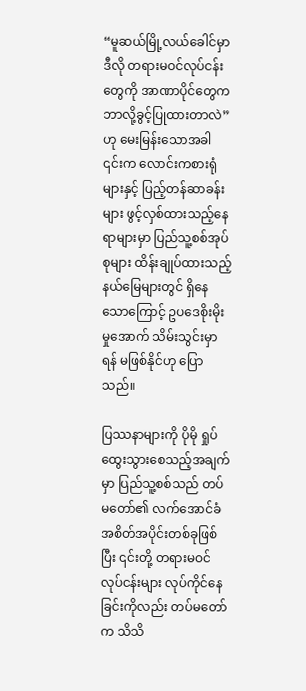“မူဆယ်မြို့လယ်ခေါင်မှာ ဒီလို တရားမဝင်လုပ်ငန်းတွေကို အာဏာပိုင်တွေက ဘာလို့ခွင့်ပြုထားတာလဲ” ဟု မေးမြန်းသောအခါ ၎င်းက လောင်းကစားရုံများနှင့် ပြည့်တန်ဆာခန်းများ ဖွင့်လှစ်ထားသည့်နေရာများမှာ ပြည်သူ့စစ်အုပ်စုများ ထိန်းချုပ်ထားသည့် နယ်မြေများတွင် ရှိနေသောကြောင့် ဥပဒေစိုးမိုးမှုအောက် သိမ်းသွင်းမှာရန် မဖြစ်နိုင်ဟု ပြောသည်။

ပြဿနာများကို ပိုမို ရှုပ်ထွေးသွားစေသည့်အချက်မှာ ပြည်သူ့စစ်သည် တပ်မတော်၏ လက်အောင်ခံ အစိတ်အပိုင်းတစ်ခုဖြစ်ပြီး ၎င်းတို့ တရားမဝင်လုပ်ငန်းများ လုပ်ကိုင်နေခြင်းကိုလည်း တပ်မတော်က သိသိ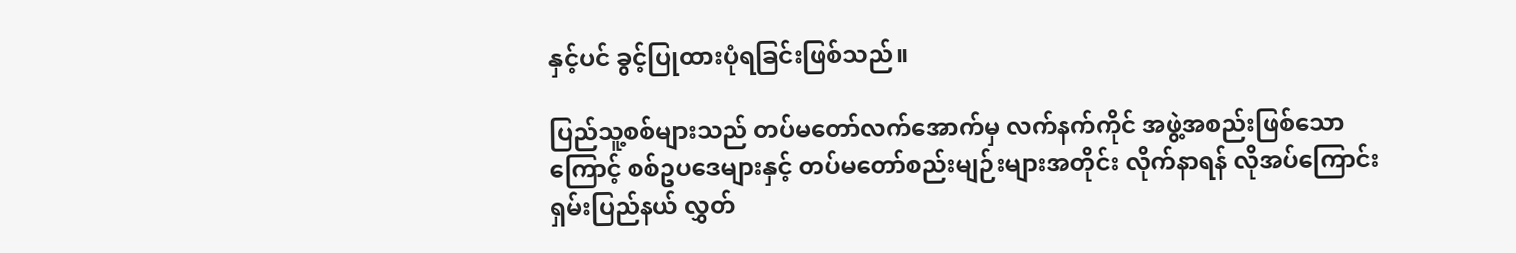နှင့်ပင် ခွင့်ပြုထားပုံရခြင်းဖြစ်သည်။

ပြည်သူ့စစ်များသည် တပ်မတော်လက်အောက်မှ လက်နက်ကိုင် အဖွဲ့အစည်းဖြစ်သောကြောင့် စစ်ဥပဒေများနှင့် တပ်မတော်စည်းမျဉ်းများအတိုင်း လိုက်နာရန် လိုအပ်ကြောင်း ရှမ်းပြည်နယ် လွှတ်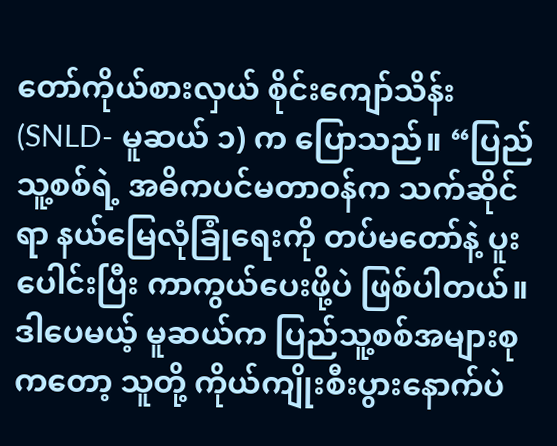တော်ကိုယ်စားလှယ် စိုင်းကျော်သိန်း (SNLD- မူဆယ် ၁) က ပြောသည်။ “ပြည်သူ့စစ်ရဲ့ အဓိကပင်မတာဝန်က သက်ဆိုင်ရာ နယ်မြေလုံခြုံရေးကို တပ်မတော်နဲ့ ပူးပေါင်းပြီး ကာကွယ်ပေးဖို့ပဲ ဖြစ်ပါတယ်။ ဒါပေမယ့် မူဆယ်က ပြည်သူ့စစ်အများစုကတော့ သူတို့ ကိုယ်ကျိုးစီးပွားနောက်ပဲ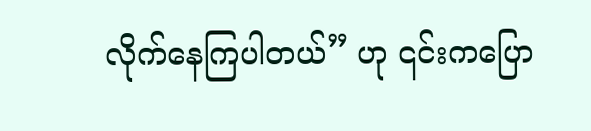လိုက်နေကြပါတယ်” ဟု ၎င်းကပြော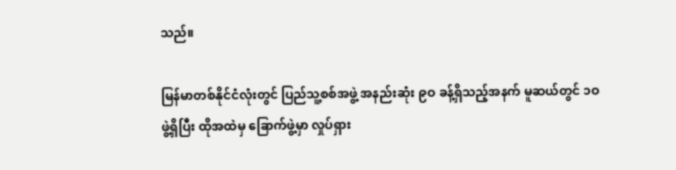သည်။

မြန်မာတစ်နိုင်ငံလုံးတွင် ပြည်သူ့စစ်အဖွဲ့ အနည်းဆုံး ၉ဝ ခန့်ရှိသည့်အနက် မူဆယ်တွင် ၁ဝ ဖွဲ့ရှိပြီး ထိုအထဲမှ ခြောက်ဖွဲ့မှာ လှုပ်ရှား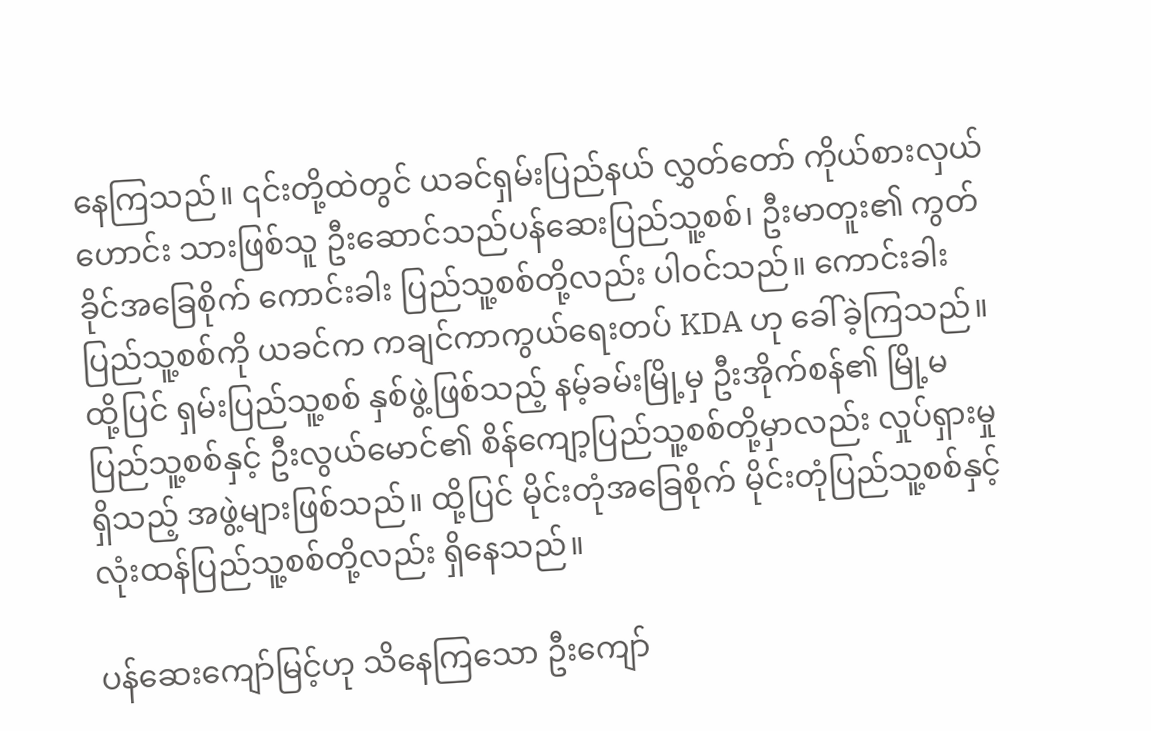နေကြသည်။ ၎င်းတို့ထဲတွင် ယခင်ရှမ်းပြည်နယ် လွှတ်တော် ကိုယ်စားလှယ်ဟောင်း သားဖြစ်သူ ဦးဆောင်သည်ပန်ဆေးပြည်သူ့စစ်၊ ဦးမာတူး၏ ကွတ်ခိုင်အခြေစိုက် ကောင်းခါး ပြည်သူ့စစ်တို့လည်း ပါဝင်သည်။ ကောင်းခါးပြည်သူ့စစ်ကို ယခင်က ကချင်ကာကွယ်ရေးတပ် KDA ဟု ခေါ်ခဲ့ကြသည်။ ထို့ပြင် ရှမ်းပြည်သူ့စစ် နှစ်ဖွဲ့ဖြစ်သည့် နမ့်ခမ်းမြို့မှ ဦးအိုက်စန်၏ မြို့မပြည်သူ့စစ်နှင့် ဦးလွယ်မောင်၏ စိန်ကျော့ပြည်သူ့စစ်တို့မှာလည်း လှုပ်ရှားမှုရှိသည့် အဖွဲ့များဖြစ်သည်။ ထို့ပြင် မိုင်းတုံအခြေစိုက် မိုင်းတုံပြည်သူ့စစ်နှင့် လုံးထန်ပြည်သူ့စစ်တို့လည်း ရှိနေသည်။

ပန်ဆေးကျော်မြင့်ဟု သိနေကြသော ဦးကျော်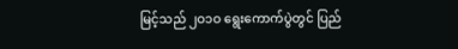မြင့်သည် ၂ဝ၁ဝ ရွေးကောက်ပွဲတွင် ပြည်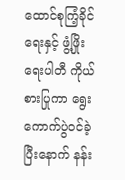ထောင်စုကြံ့ခိုင်ရေးနှင့် ဖွံ့ဖြိုးရေးပါတီ ကိုယ်စားပြုကာ ရွေးကောက်ပွဲဝင်ခဲ့ပြီးနောက် နန်း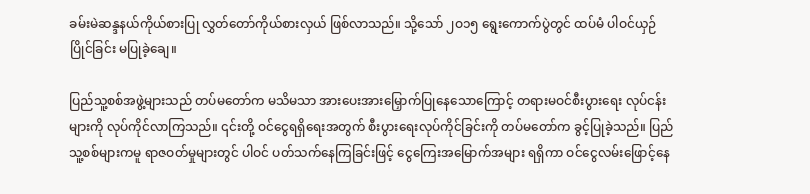ခမ်းမဲဆန္ဒနယ်ကိုယ်စားပြု လွှတ်တော်ကိုယ်စားလှယ် ဖြစ်လာသည်။ သို့သော် ၂ဝ၁၅ ရွေးကောက်ပွဲတွင် ထပ်မံ ပါဝင်ယှဉ်ပြိုင်ခြင်း မပြုခဲ့ချေ။

ပြည်သူ့စစ်အဖွဲ့များသည် တပ်မတော်က မသိမသာ အားပေးအားမြှောက်ပြုနေသောကြောင့် တရားမဝင်စီးပွားရေး လုပ်ငန်းများကို လုပ်ကိုင်လာကြသည်။ ၎င်းတို့ ဝင်ငွေရရှိရေးအတွက် စီးပွားရေးလုပ်ကိုင်ခြင်းကို တပ်မတော်က ခွင့်ပြုခဲ့သည်။ ပြည်သူ့စစ်များကမူ ရာဇဝတ်မှုများတွင် ပါဝင် ပတ်သက်နေကြခြင်းဖြင့် ငွေကြေးအမြောက်အများ ရရှိကာ ဝင်ငွေလမ်းဖြောင့်နေ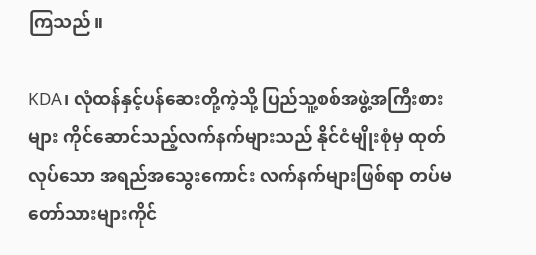ကြသည်။

KDA၊ လုံထန်နှင့်ပန်ဆေးတို့ကဲ့သို့ ပြည်သူ့စစ်အဖွဲ့အကြီးစားများ ကိုင်ဆောင်သည့်လက်နက်များသည် နိုင်ငံမျိုးစုံမှ ထုတ်လုပ်သော အရည်အသွေးကောင်း လက်နက်များဖြစ်ရာ တပ်မတော်သားများကိုင်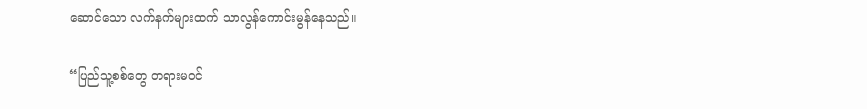ဆောင်သော လက်နက်များထက် သာလွန်ကောင်းမွန်နေသည်။

“ပြည်သူ့စစ်တွေ တရားမဝင်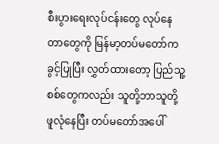စီးပွားရေးလုပ်ငန်းတွေ လုပ်နေတာတွေကို မြန်မာ့တပ်မတော်က ခွင့်ပြုပြီး လွှတ်ထားတော့ ပြည်သူ့စစ်တွေကလည်း သူတို့ဘာသူတို့ ဖူလုံနေပြီး တပ်မတော်အပေါ်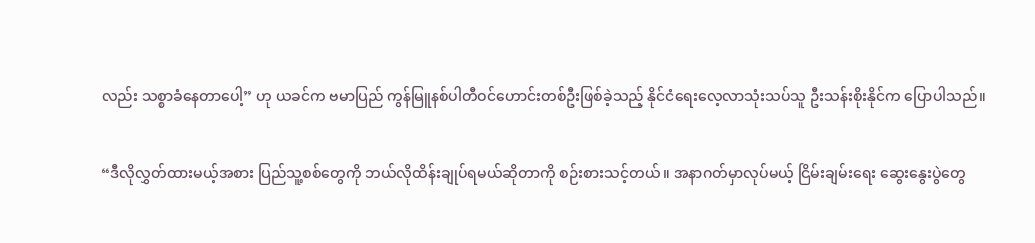လည်း သစ္စာခံနေတာပေါ့” ဟု ယခင်က ဗမာပြည် ကွန်မြူနစ်ပါတီဝင်ဟောင်းတစ်ဦးဖြစ်ခဲ့သည့် နိုင်ငံရေးလေ့လာသုံးသပ်သူ ဦးသန်းစိုးနိုင်က ပြောပါသည်။

“ဒီလိုလွှတ်ထားမယ့်အစား ပြည်သူ့စစ်တွေကို ဘယ်လိုထိန်းချုပ်ရမယ်ဆိုတာကို စဉ်းစားသင့်တယ်။ အနာဂတ်မှာလုပ်မယ့် ငြိမ်းချမ်းရေး ဆွေးနွေးပွဲတွေ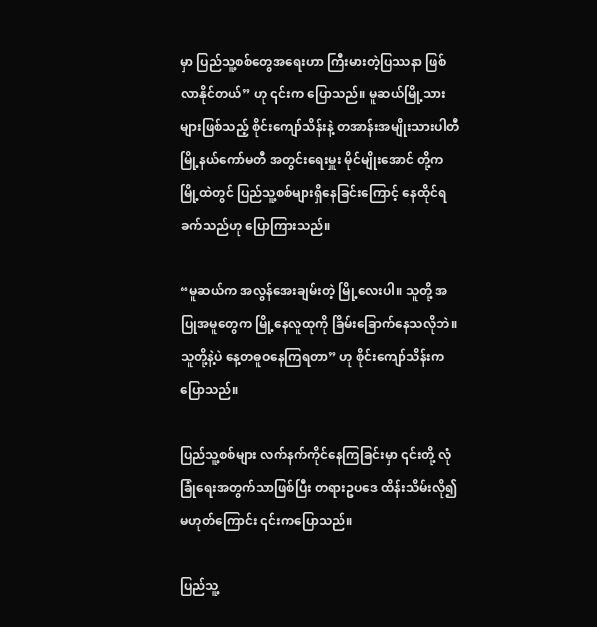မှာ ပြည်သူ့စစ်တွေအရေးဟာ ကြီးမားတဲ့ပြဿနာ ဖြစ်လာနိုင်တယ်” ဟု ၎င်းက ပြောသည်။ မူဆယ်မြို့သားများဖြစ်သည့် စိုင်းကျော်သိန်းနဲ့ တအာန်းအမျိုးသားပါတီ မြို့နယ်ကော်မတီ အတွင်းရေးမှူး မိုင်မျိုးအောင် တို့က မြို့ထဲတွင် ပြည်သူ့စစ်များရှိနေခြင်းကြောင့် နေထိုင်ရခက်သည်ဟု ပြောကြားသည်။

“မူဆယ်က အလွန်အေးချမ်းတဲ့ မြို့လေးပါ။ သူတို့ အပြုအမူတွေက မြို့နေလူထုကို ခြိမ်းခြောက်နေသလိုဘဲ။ သူတို့နဲ့ပဲ နေ့တဓူဝနေကြရတာ” ဟု စိုင်းကျော်သိန်းက ပြောသည်။

ပြည်သူ့စစ်များ လက်နက်ကိုင်နေကြခြင်းမှာ ၎င်းတို့ လုံခြုံရေးအတွက်သာဖြစ်ပြီး တရားဥပဒေ ထိန်းသိမ်းလို၍ မဟုတ်ကြောင်း ၎င်းကပြောသည်။

ပြည်သူ့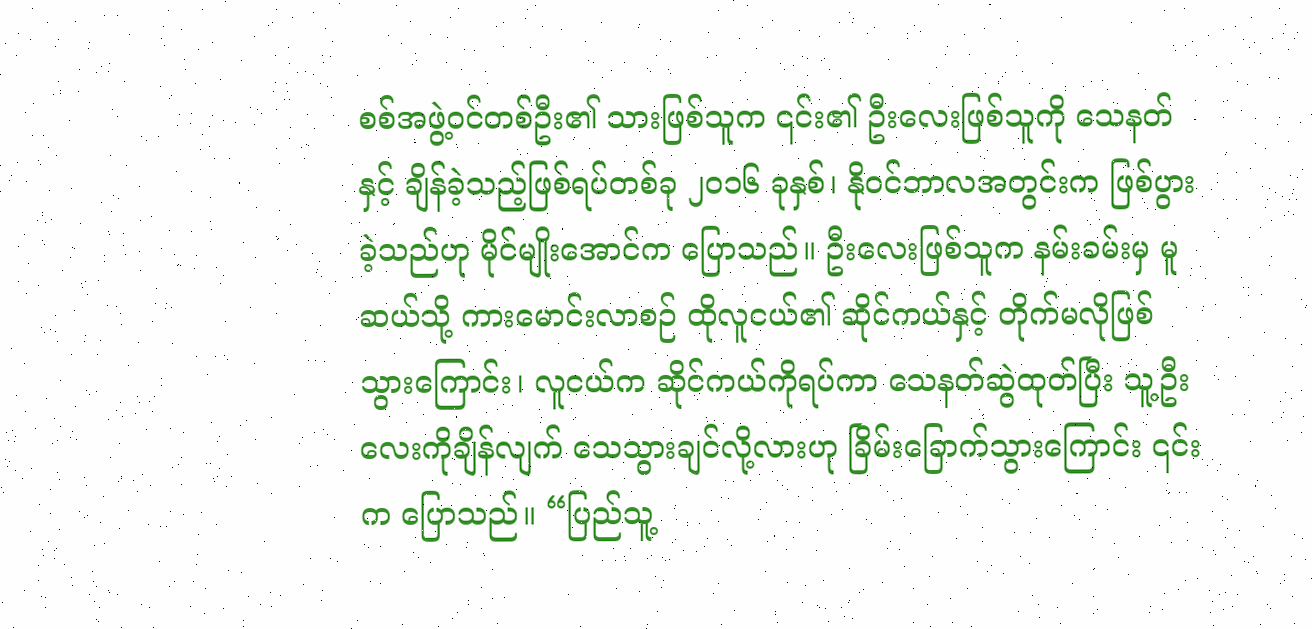စစ်အဖွဲ့ဝင်တစ်ဦး၏ သားဖြစ်သူက ၎င်း၏ ဦးလေးဖြစ်သူကို သေနတ်နှင့် ချိန်ခဲ့သည့်ဖြစ်ရပ်တစ်ခု ၂ဝ၁၆ ခုနှစ်၊ နိုဝင်ဘာလအတွင်းက ဖြစ်ပွားခဲ့သည်ဟု မိုင်မျိုးအောင်က ပြောသည်။ ဦးလေးဖြစ်သူက နမ်းခမ်းမှ မူဆယ်သို့ ကားမောင်းလာစဉ် ထိုလူငယ်၏ ဆိုင်ကယ်နှင့် တိုက်မလိုဖြစ်သွားကြောင်း၊ လူငယ်က ဆိုင်ကယ်ကိုရပ်ကာ သေနတ်ဆွဲထုတ်ပြီး သူ့ဦးလေးကိုချိန်လျက် သေသွားချင်လို့လားဟု ခြိမ်းခြောက်သွားကြောင်း ၎င်းက ပြောသည်။ “ပြည်သူ့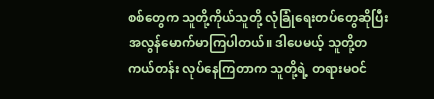စစ်တွေက သူတို့ကိုယ်သူတို့ လုံခြုံရေးတပ်တွေဆိုပြီး အလွန်မောက်မာကြပါတယ်။ ဒါပေမယ့် သူတို့တကယ်တန်း လုပ်နေကြတာက သူတို့ရဲ့ တရားမဝင်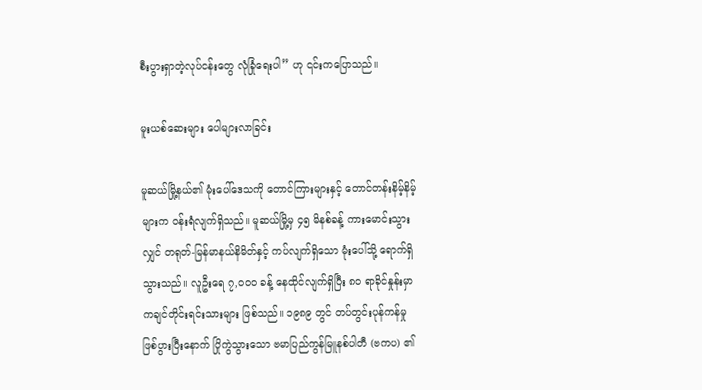စီးပွားရှာတဲ့လုပ်ငန်းတွေ လုံခြုံရေးပါ” ဟု ၎င်းကပြောသည်။

မူးယစ်ဆေးများ ပေါများလာခြင်း

မူဆယ်မြို့နယ်၏ မုံးပေါ်ဒေသကို တောင်ကြားများနှင့် တောင်တန်းနိမ့်နိမ့်များက ဝန်းရံလျက်ရှိသည်။ မူဆယ်မြို့မှ ၄၅ မိနစ်ခန့် ကားမောင်းသွားလျှင် တရုတ်-မြန်မာနယ်နိမိတ်နှင့် ကပ်လျက်ရှိသော မုံးပေါ်သို့ ရောက်ရှိသွားသည်။ လူဦးရေ ၇,ဝဝဝ ခန့် နေထိုင်လျက်ရှိပြီး ၈ဝ ရာခိုင်နှုန်းမှာ ကချင်တိုင်းရင်းသားများ ဖြစ်သည်။ ၁၉၈၉ တွင် တပ်တွင်းပုန်ကန်မှု ဖြစ်ပွားပြီးနောက် ပြိုကွဲသွားသော ဗမာပြည်ကွန်မြူနစ်ပါတီ (ဗကပ) ၏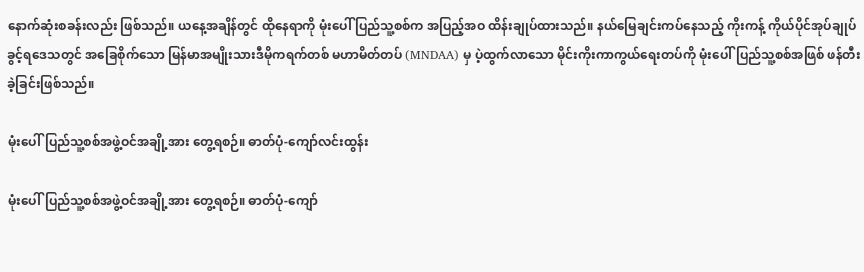နောက်ဆုံးစခန်းလည်း ဖြစ်သည်။ ယနေ့အချိန်တွင် ထိုနေရာကို မုံးပေါ် ပြည်သူ့စစ်က အပြည့်အဝ ထိန်းချုပ်ထားသည်။ နယ်မြေချင်းကပ်နေသည့် ကိုးကန့် ကိုယ်ပိုင်အုပ်ချုပ်ခွင့်ရဒေသတွင် အခြေစိုက်သော မြန်မာအမျိုးသားဒီမိုကရက်တစ် မဟာမိတ်တပ် (MNDAA) မှ ပဲ့ထွက်လာသော မိုင်းကိုးကာကွယ်ရေးတပ်ကို မုံးပေါ်ပြည်သူ့စစ်အဖြစ် ဖန်တီးခဲ့ခြင်းဖြစ်သည်။

မုံးပေါ်ပြည်သူ့စစ်အဖွဲ့ဝင်အချို့အား တွေ့ရစဉ်။ ဓာတ်ပုံ-ကျော်လင်းထွန်း

မုံးပေါ်ပြည်သူ့စစ်အဖွဲ့ဝင်အချို့အား တွေ့ရစဉ်။ ဓာတ်ပုံ-ကျော်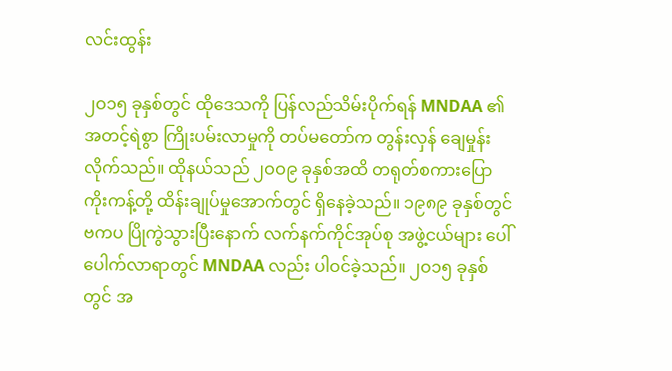လင်းထွန်း

၂ဝ၁၅ ခုနှစ်တွင် ထိုဒေသကို ပြန်လည်သိမ်းပိုက်ရန် MNDAA ၏ အတင့်ရဲစွာ ကြိုးပမ်းလာမှုကို တပ်မတော်က တွန်းလှန် ချေမှုန်းလိုက်သည်။ ထိုနယ်သည် ၂ဝဝ၉ ခုနှစ်အထိ တရုတ်စကားပြော ကိုးကန့်တို့ ထိန်းချုပ်မှုအောက်တွင် ရှိနေခဲ့သည်။ ၁၉၈၉ ခုနှစ်တွင် ဗကပ ပြိုကွဲသွားပြီးနောက် လက်နက်ကိုင်အုပ်စု အဖွဲ့ငယ်များ ပေါ်ပေါက်လာရာတွင် MNDAA လည်း ပါဝင်ခဲ့သည်။ ၂ဝ၁၅ ခုနှစ်တွင် အ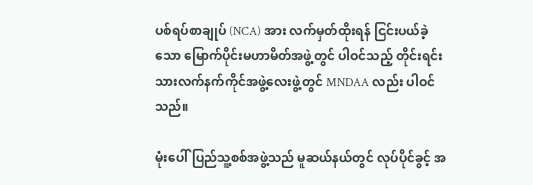ပစ်ရပ်စာချုပ် (NCA) အား လက်မှတ်ထိုးရန် ငြင်းပယ်ခဲ့သော မြောက်ပိုင်းမဟာမိတ်အဖွဲ့တွင် ပါဝင်သည့် တိုင်းရင်းသားလက်နက်ကိုင်အဖွဲ့လေးဖွဲ့တွင် MNDAA လည်း ပါဝင်သည်။

မုံးပေါ်ပြည်သူ့စစ်အဖွဲ့သည် မူဆယ်နယ်တွင် လုပ်ပိုင်ခွင့် အ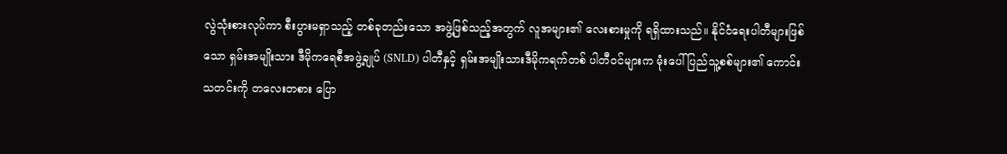လွဲသုံးစားလုပ်ကာ စီးပွားမရှာသည့် တစ်ခုတည်းသော အဖွဲ့ဖြစ်သည့်အတွက် လူအများ၏ လေးစားမှုကို ရရှိထားသည်။ နိုင်ငံရေးပါတီများဖြစ်သော ရှမ်းအမျိုးသား ဒီမိုကရေစီအဖွဲ့ချုပ် (SNLD) ပါတီနှင့် ရှမ်းအမျိုးသားဒီမိုကရက်တစ် ပါတီဝင်များက မုံးပေါ်ပြည်သူ့စစ်များ၏ ကောင်းသတင်းကို တလေးတစား ပြော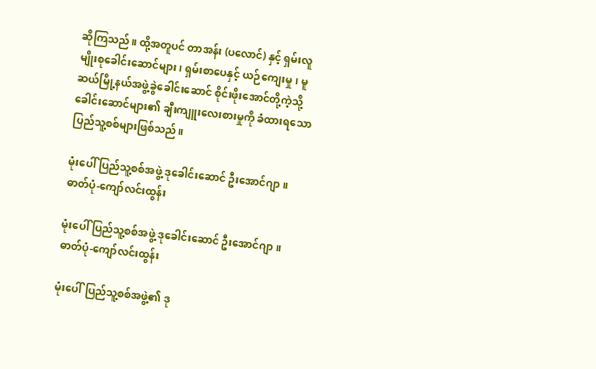ဆိုကြသည်။ ထို့အတူပင် တာအန်း (ပလောင်) နှင့် ရှမ်းလူမျိုးစုခေါင်းဆောင်များ၊ ရှမ်းစာပေနှင့် ယဉ်ကျေးမှု၊ မူဆယ်မြို့နယ်အဖွဲ့ခွဲခေါင်းဆောင် စိုင်းဖိုးအောင်တို့ကဲ့သို့ ခေါင်းဆောင်များ၏ ချီးကျူးလေးစားမှုကို ခံထားရသော ပြည်သူ့စစ်များဖြစ်သည်။

မုံးပေါ်ပြည်သူ့စစ်အဖွဲ့ ဒုခေါင်းဆောင် ဦးအောင်ဂျာ။ ဓာတ်ပုံ-ကျော်လင်းထွန်း

မုံးပေါ်ပြည်သူ့စစ်အဖွဲ့ ဒုခေါင်းဆောင် ဦးအောင်ဂျာ။ ဓာတ်ပုံ-ကျော်လင်းထွန်း

မုံးပေါ်ပြည်သူ့စစ်အဖွဲ့၏ ဒု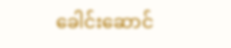ခေါင်းဆောင်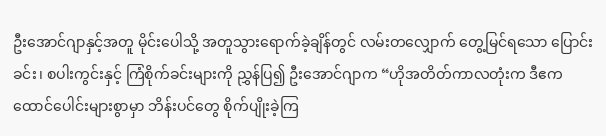ဦးအောင်ဂျာနှင့်အတူ မိုင်းပေါသို့ အတူသွားရောက်ခဲ့ချိန်တွင် လမ်းတလျှောက် တွေ့မြင်ရသော ပြောင်းခင်း၊ စပါးကွင်းနှင့် ကြံစိုက်ခင်းများကို ညွှန်ပြ၍ ဦးအောင်ဂျာက “ဟိုအတိတ်ကာလတုံးက ဒီဧကထောင်ပေါင်းများစွာမှာ ဘိန်းပင်တွေ စိုက်ပျိုးခဲ့ကြ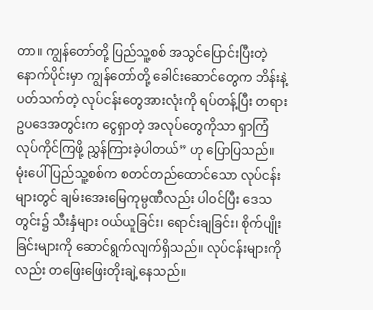တာ။ ကျွန်တော်တို့ ပြည်သူ့စစ် အသွင်ပြောင်းပြီးတဲ့နောက်ပိုင်းမှာ ကျွန်တော်တို့ ခေါင်းဆောင်တွေက ဘိန်းနဲ့ပတ်သက်တဲ့ လုပ်ငန်းတွေအားလုံးကို ရပ်တန့်ပြီး တရားဥပဒေအတွင်းက ငွေရှာတဲ့ အလုပ်တွေကိုသာ ရှာကြံလုပ်ကိုင်ကြဖို့ ညွှန်ကြားခဲ့ပါတယ်” ဟု ပြောပြသည်။ မုံးပေါ်ပြည်သူ့စစ်က စတင်တည်ထောင်သော လုပ်ငန်းများတွင် ချမ်းအေးမြေကုမ္ပဏီလည်း ပါဝင်ပြီး ဒေသတွင်း၌ သီးနှံများ ဝယ်ယူခြင်း၊ ရောင်းချခြင်း၊ စိုက်ပျိုးခြင်းများကို ဆောင်ရွက်လျက်ရှိသည်။ လုပ်ငန်းများကိုလည်း တဖြေးဖြေးတိုးချဲ့နေသည်။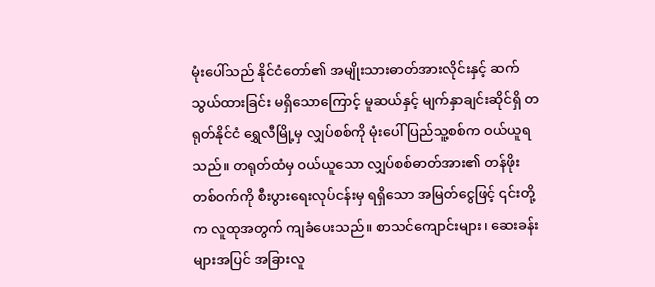မုံးပေါ်သည် နိုင်ငံတော်၏ အမျိုးသားဓာတ်အားလိုင်းနှင့် ဆက်သွယ်ထားခြင်း မရှိသောကြောင့် မူဆယ်နှင့် မျက်နှာချင်းဆိုင်ရှိ တရုတ်နိုင်ငံ ရွှေလီမြို့မှ လျှပ်စစ်ကို မုံးပေါ် ပြည်သူ့စစ်က ဝယ်ယူရသည်။ တရုတ်ထံမှ ဝယ်ယူသော လျှပ်စစ်ဓာတ်အား၏ တန်ဖိုးတစ်ဝက်ကို စီးပွားရေးလုပ်ငန်းမှ ရရှိသော အမြတ်ငွေဖြင့် ၎င်းတို့က လူထုအတွက် ကျခံပေးသည်။ စာသင်ကျောင်းများ၊ ဆေးခန်းများအပြင် အခြားလူ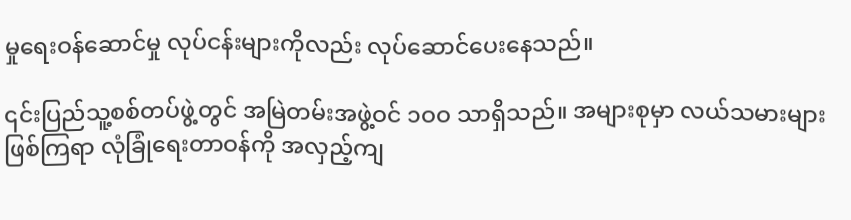မှုရေးဝန်ဆောင်မှု လုပ်ငန်းများကိုလည်း လုပ်ဆောင်ပေးနေသည်။

၎င်းပြည်သူ့စစ်တပ်ဖွဲ့တွင် အမြဲတမ်းအဖွဲ့ဝင် ၁ဝဝ သာရှိသည်။ အများစုမှာ လယ်သမားများဖြစ်ကြရာ လုံခြုံရေးတာဝန်ကို အလှည့်ကျ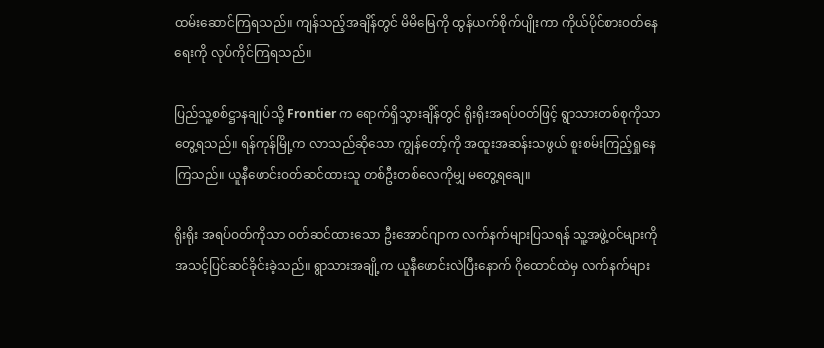ထမ်းဆောင်ကြရသည်။ ကျန်သည့်အချိန်တွင် မိမိမြေကို ထွန်ယက်စိုက်ပျိုးကာ ကိုယ်ပိုင်စားဝတ်နေရေးကို လုပ်ကိုင်ကြရသည်။

ပြည်သူ့စစ်ဋ္ဌာနချုပ်သို့ Frontier က ရောက်ရှိသွားချိန်တွင် ရိုးရိုးအရပ်ဝတ်ဖြင့် ရွာသားတစ်စုကိုသာ တွေ့ရသည်။ ရန်ကုန်မြို့က လာသည်ဆိုသော ကျွန်တော့်ကို အထူးအဆန်းသဖွယ် စူးစမ်းကြည့်ရှုနေကြသည်။ ယူနီဖောင်းဝတ်ဆင်ထားသူ တစ်ဦးတစ်လေကိုမျှ မတွေ့ရချေ။

ရိုးရိုး အရပ်ဝတ်ကိုသာ ဝတ်ဆင်ထားသော ဦးအောင်ဂျာက လက်နက်များပြသရန် သူ့အဖွဲ့ဝင်များကို အသင့်ပြင်ဆင်ခိုင်းခဲ့သည်။ ရွာသားအချို့က ယူနီဖောင်းလဲပြီးနောက် ဂိုထောင်ထဲမှ လက်နက်များ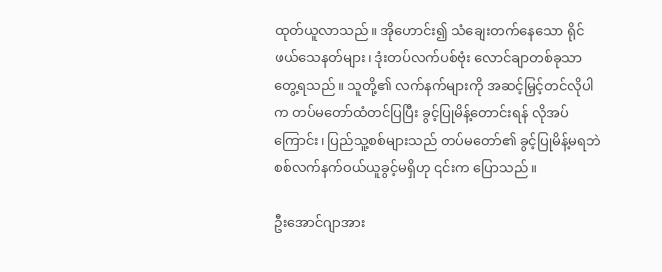ထုတ်ယူလာသည်။ အိုဟောင်း၍ သံချေးတက်နေသော ရိုင်ဖယ်သေနတ်များ၊ ဒုံးတပ်လက်ပစ်ဗုံး လောင်ချာတစ်ခုသာ တွေ့ရသည်။ သူတို့၏ လက်နက်များကို အဆင့်မြှင့်တင်လိုပါက တပ်မတော်ထံတင်ပြပြီး ခွင့်ပြုမိန့်တောင်းရန် လိုအပ်ကြောင်း၊ ပြည်သူ့စစ်များသည် တပ်မတော်၏ ခွင့်ပြုမိန့်မရဘဲ စစ်လက်နက်ဝယ်ယူခွင့်မရှိဟု ၎င်းက ပြောသည်။

ဦးအောင်ဂျာအား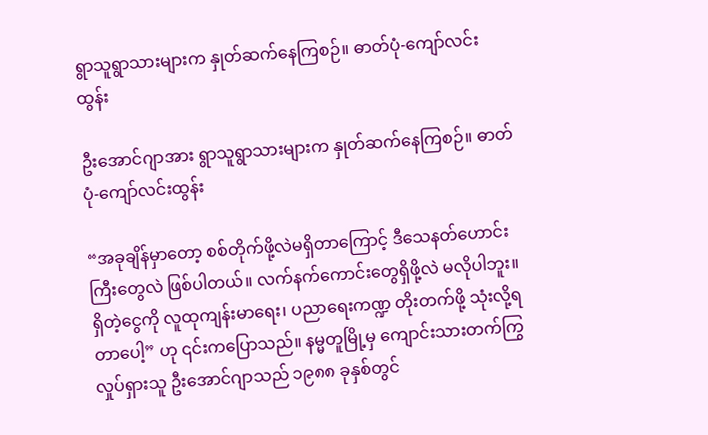ရွာသူရွာသားများက နှုတ်ဆက်နေကြစဉ်။ ဓာတ်ပုံ-ကျော်လင်းထွန်း

ဦးအောင်ဂျာအား ရွာသူရွာသားများက နှုတ်ဆက်နေကြစဉ်။ ဓာတ်ပုံ-ကျော်လင်းထွန်း

“အခုချိန်မှာတော့ စစ်တိုက်ဖို့လဲမရှိတာကြောင့် ဒီသေနတ်ဟောင်းကြီးတွေလဲ ဖြစ်ပါတယ်။ လက်နက်ကောင်းတွေရှိဖို့လဲ မလိုပါဘူး။ ရှိတဲ့ငွေကို လူထုကျန်းမာရေး၊ ပညာရေးကဏ္ဍ တိုးတက်ဖို့ သုံးလို့ရတာပေါ့” ဟု ၎င်းကပြောသည်။ နမ္မတူမြို့မှ ကျောင်းသားတက်ကြွလှုပ်ရှားသူ ဦးအောင်ဂျာသည် ၁၉၈၈ ခုနှစ်တွင်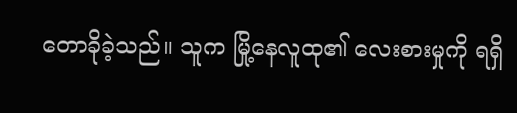တောခိုခဲ့သည်။ သူက မြို့နေလူထု၏ လေးစားမှုကို ရရှိ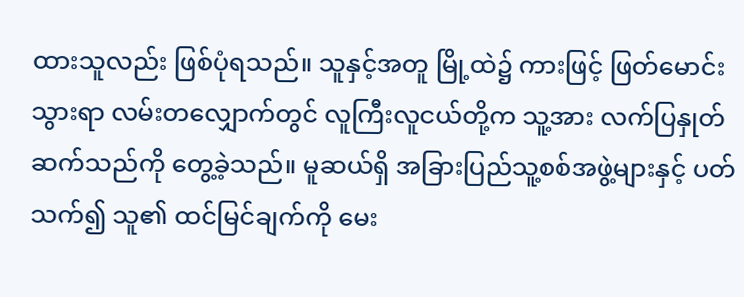ထားသူလည်း ဖြစ်ပုံရသည်။ သူနှင့်အတူ မြို့ထဲ၌ ကားဖြင့် ဖြတ်မောင်းသွားရာ လမ်းတလျှောက်တွင် လူကြီးလူငယ်တို့က သူ့အား လက်ပြနှုတ်ဆက်သည်ကို တွေ့ခဲ့သည်။ မူဆယ်ရှိ အခြားပြည်သူ့စစ်အဖွဲ့များနှင့် ပတ်သက်၍ သူ၏ ထင်မြင်ချက်ကို မေး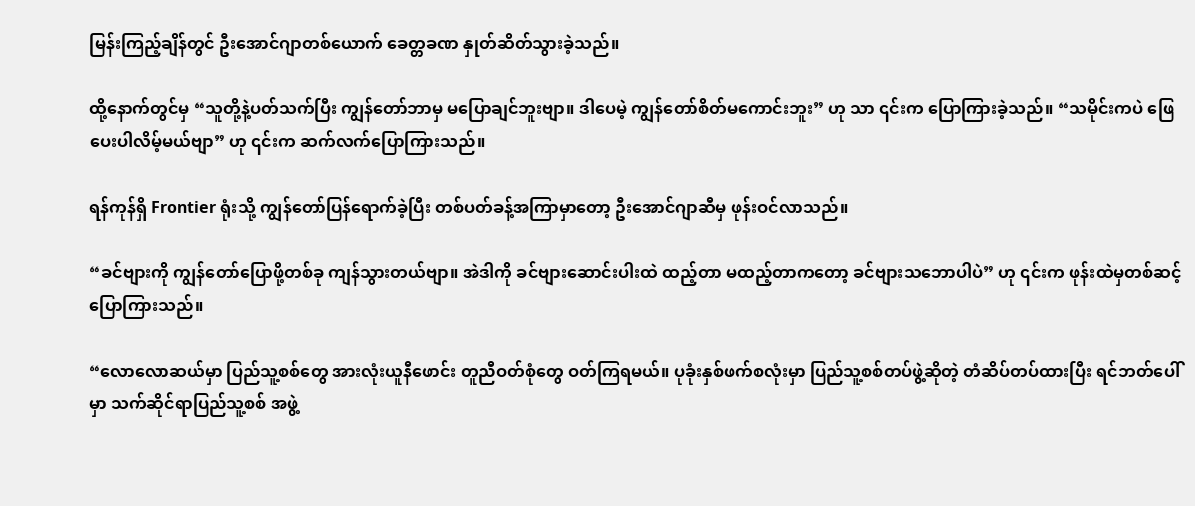မြန်းကြည့်ချိန်တွင် ဦးအောင်ဂျာတစ်ယောက် ခေတ္တခဏ နှုတ်ဆိတ်သွားခဲ့သည်။

ထို့နောက်တွင်မှ “သူတို့နဲ့ပတ်သက်ပြီး ကျွန်တော်ဘာမှ မပြောချင်ဘူးဗျာ။ ဒါပေမဲ့ ကျွန်တော်စိတ်မကောင်းဘူး” ဟု သာ ၎င်းက ပြောကြားခဲ့သည်။ “သမိုင်းကပဲ ဖြေပေးပါလိမ့်မယ်ဗျာ” ဟု ၎င်းက ဆက်လက်ပြောကြားသည်။

ရန်ကုန်ရှိ Frontier ရုံးသို့ ကျွန်တော်ပြန်ရောက်ခဲ့ပြီး တစ်ပတ်ခန့်အကြာမှာတော့ ဦးအောင်ဂျာဆီမှ ဖုန်းဝင်လာသည်။

“ခင်ဗျားကို ကျွန်တော်ပြောဖို့တစ်ခု ကျန်သွားတယ်ဗျာ။ အဲဒါကို ခင်ဗျားဆောင်းပါးထဲ ထည့်တာ မထည့်တာကတော့ ခင်ဗျားသဘောပါပဲ” ဟု ၎င်းက ဖုန်းထဲမှတစ်ဆင့် ပြောကြားသည်။

“လောလောဆယ်မှာ ပြည်သူ့စစ်တွေ အားလုံးယူနီဖောင်း တူညီဝတ်စုံတွေ ဝတ်ကြရမယ်။ ပုခုံးနှစ်ဖက်စလုံးမှာ ပြည်သူ့စစ်တပ်ဖွဲ့ဆိုတဲ့ တံဆိပ်တပ်ထားပြီး ရင်ဘတ်ပေါ်မှာ သက်ဆိုင်ရာပြည်သူ့စစ် အဖွဲ့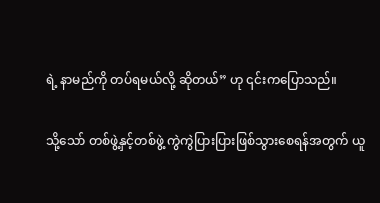ရဲ့ နာမည်ကို တပ်ရမယ်လို့ ဆိုတယ်” ဟု ၎င်းကပြောသည်။

သို့သော် တစ်ဖွဲ့နှင့်တစ်ဖွဲ့ ကွဲကွဲပြားပြားဖြစ်သွားစေရန်အတွက် ယူ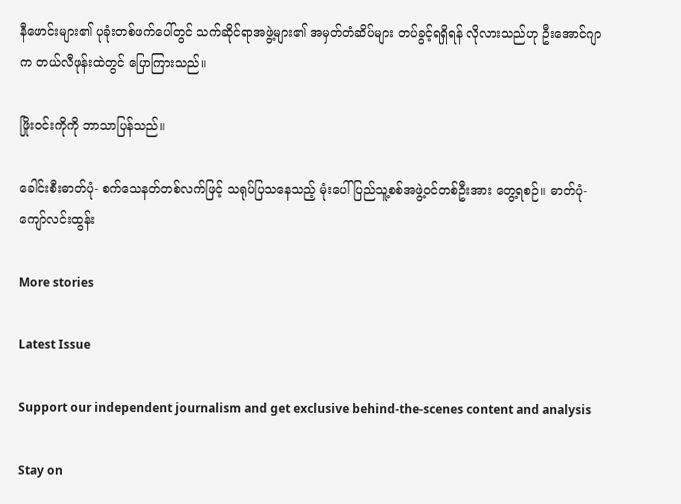နီဖောင်းများ၏ ပုခုံးတစ်ဖက်ပေါ်တွင် သက်ဆိုင်ရာအဖွဲ့များ၏ အမှတ်တံဆိပ်များ တပ်ခွင့်ရရှိရန် လိုလားသည်ဟု ဦးအောင်ဂျာက တယ်လီဖုန်းထဲတွင် ပြောကြားသည်။

ဖြိုးဝင်းကိုကို ဘာသာပြန်သည်။

ခေါင်းစီးဓာတ်ပုံ- စက်သေနတ်တစ်လက်ဖြင့် သရုပ်ပြသနေသည့် မုံးပေါ်ပြည်သူ့စစ်အဖွဲ့ဝင်တစ်ဦးအား တွေ့ရစဉ်။ ဓာတ်ပုံ-ကျော်လင်းထွန်း

More stories

Latest Issue

Support our independent journalism and get exclusive behind-the-scenes content and analysis

Stay on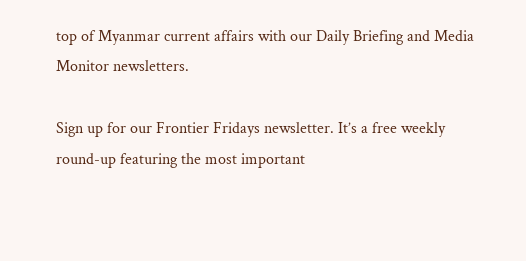top of Myanmar current affairs with our Daily Briefing and Media Monitor newsletters.

Sign up for our Frontier Fridays newsletter. It’s a free weekly round-up featuring the most important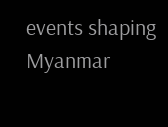events shaping Myanmar